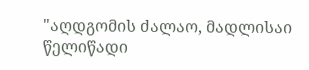"აღდგომის ძალაო, მადლისაი წელიწადი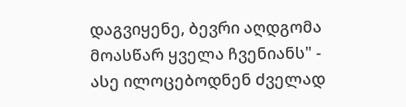დაგვიყენე, ბევრი აღდგომა მოასწარ ყველა ჩვენიანს" - ასე ილოცებოდნენ ძველად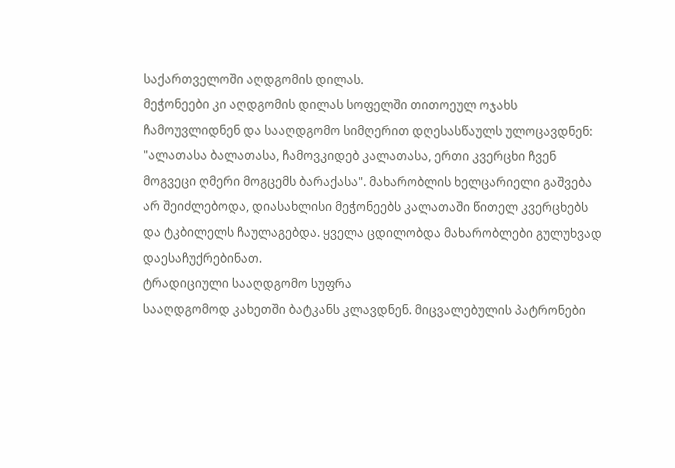საქართველოში აღდგომის დილას.
მეჭონეები კი აღდგომის დილას სოფელში თითოეულ ოჯახს ჩამოუვლიდნენ და სააღდგომო სიმღერით დღესასწაულს ულოცავდნენ: "ალათასა ბალათასა, ჩამოვკიდებ კალათასა, ერთი კვერცხი ჩვენ მოგვეცი ღმერი მოგცემს ბარაქასა". მახარობლის ხელცარიელი გაშვება არ შეიძლებოდა, დიასახლისი მეჭონეებს კალათაში წითელ კვერცხებს და ტკბილელს ჩაულაგებდა. ყველა ცდილობდა მახარობლები გულუხვად დაესაჩუქრებინათ.
ტრადიციული სააღდგომო სუფრა
სააღდგომოდ კახეთში ბატკანს კლავდნენ. მიცვალებულის პატრონები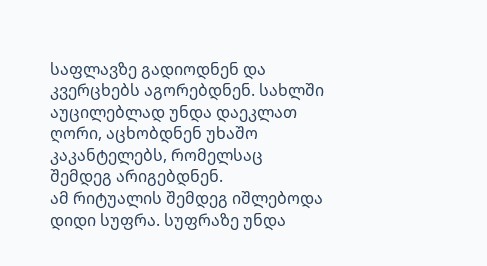საფლავზე გადიოდნენ და კვერცხებს აგორებდნენ. სახლში აუცილებლად უნდა დაეკლათ ღორი, აცხობდნენ უხაშო კაკანტელებს, რომელსაც შემდეგ არიგებდნენ.
ამ რიტუალის შემდეგ იშლებოდა დიდი სუფრა. სუფრაზე უნდა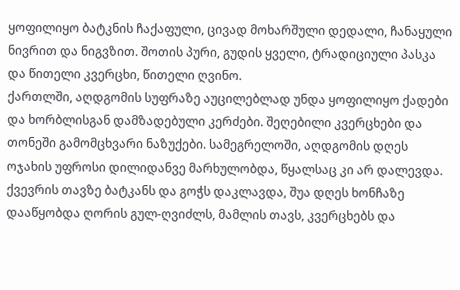ყოფილიყო ბატკნის ჩაქაფული, ცივად მოხარშული დედალი, ჩანაყული ნივრით და ნიგვზით. შოთის პური, გუდის ყველი, ტრადიციული პასკა და წითელი კვერცხი, წითელი ღვინო.
ქართლში, აღდგომის სუფრაზე აუცილებლად უნდა ყოფილიყო ქადები და ხორბლისგან დამზადებული კერძები. შეღებილი კვერცხები და თონეში გამომცხვარი ნაზუქები. სამეგრელოში, აღდგომის დღეს ოჯახის უფროსი დილიდანვე მარხულობდა, წყალსაც კი არ დალევდა.
ქვევრის თავზე ბატკანს და გოჭს დაკლავდა, შუა დღეს ხონჩაზე დააწყობდა ღორის გულ-ღვიძლს, მამლის თავს, კვერცხებს და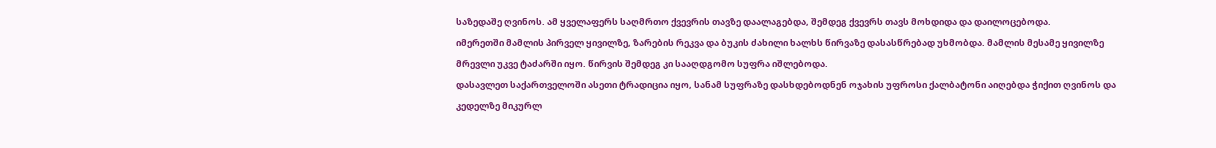საზედაშე ღვინოს. ამ ყველაფერს საღმრთო ქვევრის თავზე დაალაგებდა, შემდეგ ქვევრს თავს მოხდიდა და დაილოცებოდა.
იმერეთში მამლის პირველ ყივილზე, ზარების რეკვა და ბუკის ძახილი ხალხს წირვაზე დასასწრებად უხმობდა. მამლის მესამე ყივილზე მრევლი უკვე ტაძარში იყო. წირვის შემდეგ კი სააღდგომო სუფრა იშლებოდა.
დასავლეთ საქართველოში ასეთი ტრადიცია იყო, სანამ სუფრაზე დასხდებოდნენ ოჯახის უფროსი ქალბატონი აიღებდა ჭიქით ღვინოს და კედელზე მიკურლ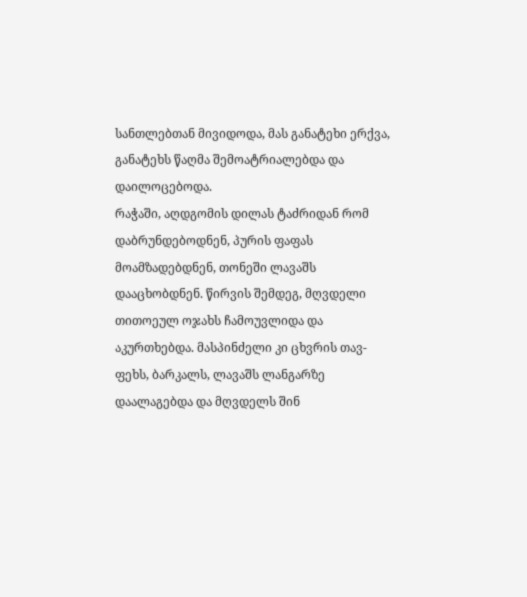სანთლებთან მივიდოდა, მას განატეხი ერქვა, განატეხს წაღმა შემოატრიალებდა და დაილოცებოდა.
რაჭაში, აღდგომის დილას ტაძრიდან რომ დაბრუნდებოდნენ, პურის ფაფას მოამზადებდნენ, თონეში ლავაშს დააცხობდნენ. წირვის შემდეგ, მღვდელი თითოეულ ოჯახს ჩამოუვლიდა და აკურთხებდა. მასპინძელი კი ცხვრის თავ-ფეხს, ბარკალს, ლავაშს ლანგარზე დაალაგებდა და მღვდელს შინ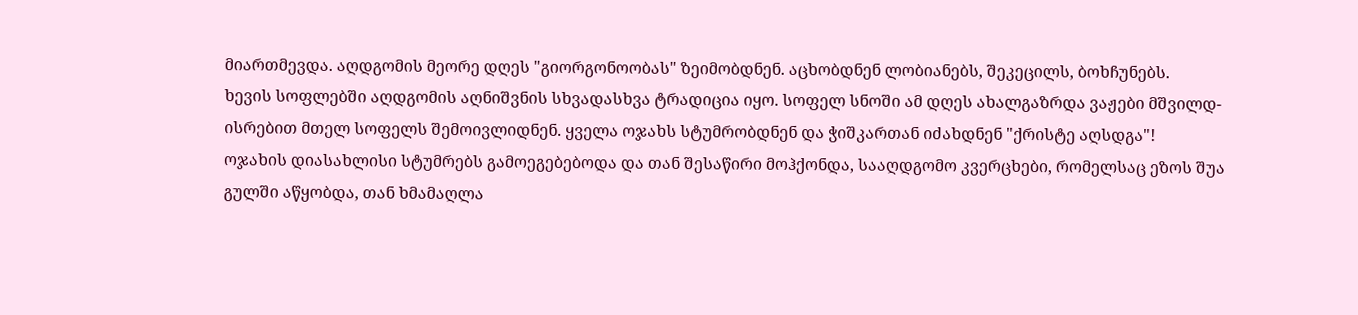მიართმევდა. აღდგომის მეორე დღეს "გიორგონოობას" ზეიმობდნენ. აცხობდნენ ლობიანებს, შეკეცილს, ბოხჩუნებს.
ხევის სოფლებში აღდგომის აღნიშვნის სხვადასხვა ტრადიცია იყო. სოფელ სნოში ამ დღეს ახალგაზრდა ვაჟები მშვილდ-ისრებით მთელ სოფელს შემოივლიდნენ. ყველა ოჯახს სტუმრობდნენ და ჭიშკართან იძახდნენ "ქრისტე აღსდგა"!
ოჯახის დიასახლისი სტუმრებს გამოეგებებოდა და თან შესაწირი მოჰქონდა, სააღდგომო კვერცხები, რომელსაც ეზოს შუა გულში აწყობდა, თან ხმამაღლა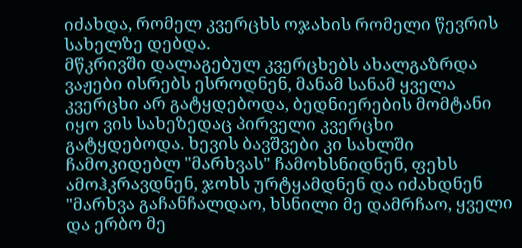იძახდა, რომელ კვერცხს ოჯახის რომელი წევრის სახელზე დებდა.
მწკრივში დალაგებულ კვერცხებს ახალგაზრდა ვაჟები ისრებს ესროდნენ, მანამ სანამ ყველა კვერცხი არ გატყდებოდა, ბედნიერების მომტანი იყო ვის სახეზედაც პირველი კვერცხი გატყდებოდა. ხევის ბავშვები კი სახლში ჩამოკიდებლ "მარხვას" ჩამოხსნიდნენ, ფეხს ამოჰკრავდნენ, ჯოხს ურტყამდნენ და იძახდნენ "მარხვა გაჩანჩალდაო, ხსნილი მე დამრჩაო, ყველი და ერბო მე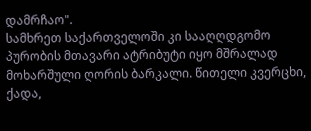დამრჩაო".
სამხრეთ საქართველოში კი სააღღდგომო პურობის მთავარი ატრიბუტი იყო მშრალად მოხარშული ღორის ბარკალი. წითელი კვერცხი, ქადა,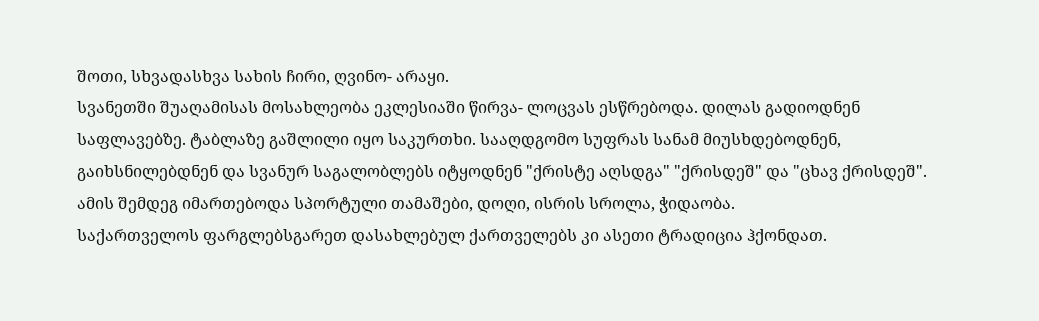შოთი, სხვადასხვა სახის ჩირი, ღვინო- არაყი.
სვანეთში შუაღამისას მოსახლეობა ეკლესიაში წირვა- ლოცვას ესწრებოდა. დილას გადიოდნენ საფლავებზე. ტაბლაზე გაშლილი იყო საკურთხი. სააღდგომო სუფრას სანამ მიუსხდებოდნენ, გაიხსნილებდნენ და სვანურ საგალობლებს იტყოდნენ "ქრისტე აღსდგა" "ქრისდეშ" და "ცხავ ქრისდეშ". ამის შემდეგ იმართებოდა სპორტული თამაშები, დოღი, ისრის სროლა, ჭიდაობა.
საქართველოს ფარგლებსგარეთ დასახლებულ ქართველებს კი ასეთი ტრადიცია ჰქონდათ.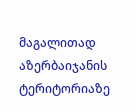მაგალითად აზერბაიჯანის ტერიტორიაზე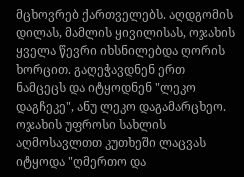მცხოვრებ ქართველებს. აღდგომის დილას, მამლის ყივილისას, ოჯახის ყველა წევრი იხსნილებდა ღორის ხორცით. გაღეჭავდნენ ერთ ნამცეცს და იტყოდნენ "ლეკო დაგჩეკე", ანუ ლეკო დაგამარცხეო.
ოჯახის უფროსი სახლის აღმოსავლთთ კუთხეში ლაცვას იტყოდა "ღმერთო და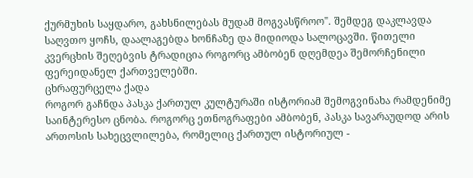ქურმუხის საყდარო, გახსნილებას მუდამ მოგვასწროო". შემდეგ დაკლავდა საღვთო ყოჩს, დაალაგებდა ხონჩაზე და მიდიოდა სალოცავში. წითელი კვერცხის შეღებვის ტრადიცია როგორც ამბობენ დღემდეა შემორჩენილი ფერეიდანელ ქართველებში.
ცხრაფურცელა ქადა
როგორ გაჩნდა პასკა ქართულ კულტურაში ისტორიამ შემოგვინახა რამდენიმე საინტერესო ცნობა. როგორც ეთნოგრაფები ამბობენ, პასკა სავარაუდოდ არის ართოსის სახეცვლილება, რომელიც ქართულ ისტორიულ -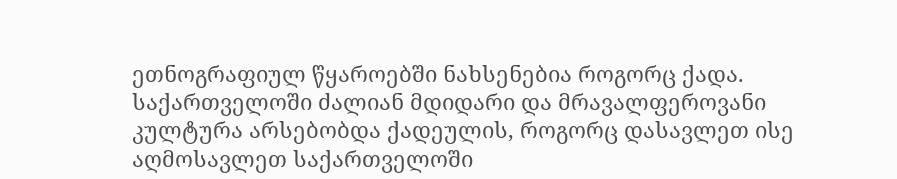ეთნოგრაფიულ წყაროებში ნახსენებია როგორც ქადა.
საქართველოში ძალიან მდიდარი და მრავალფეროვანი კულტურა არსებობდა ქადეულის, როგორც დასავლეთ ისე აღმოსავლეთ საქართველოში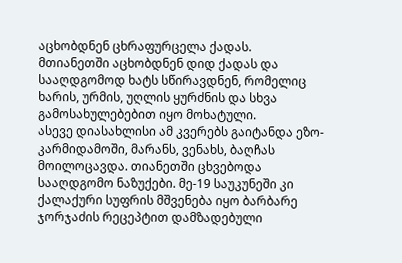აცხობდნენ ცხრაფურცელა ქადას.
მთიანეთში აცხობდნენ დიდ ქადას და სააღდგომოდ ხატს სწირავდნენ, რომელიც ხარის, ურმის, უღლის ყურძნის და სხვა გამოსახულებებით იყო მოხატული.
ასევე დიასახლისი ამ კვერებს გაიტანდა ეზო-კარმიდამოში, მარანს, ვენახს, ბაღჩას მოილოცავდა. თიანეთში ცხვებოდა სააღდგომო ნაზუქები. მე-19 საუკუნეში კი ქალაქური სუფრის მშვენება იყო ბარბარე ჯორჯაძის რეცეპტით დამზადებული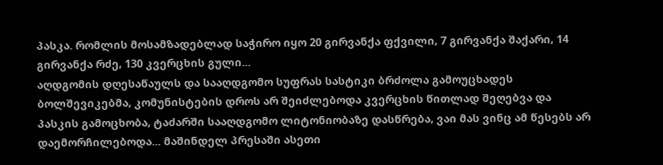პასკა. რომლის მოსამზადებლად საჭირო იყო 20 გირვანქა ფქვილი, 7 გირვანქა შაქარი, 14 გირვანქა რძე, 130 კვერცხის გული...
აღდგომის დღესაწაულს და სააღდგომო სუფრას სასტიკი ბრძოლა გამოუცხადეს ბოლშევიკებმა, კომუნისტების დროს არ შეიძლებოდა კვერცხის წითლად შეღებვა და პასკის გამოცხობა, ტაძარში სააღდგომო ლიტონიობაზე დასწრება, ვაი მას ვინც ამ წესებს არ დაემორჩილებოდა... მაშინდელ პრესაში ასეთი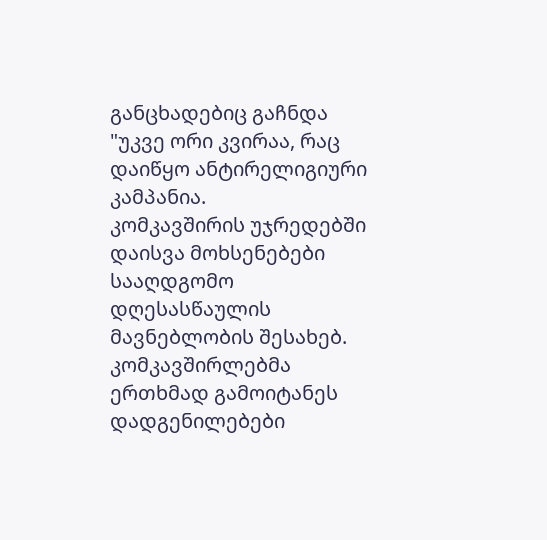განცხადებიც გაჩნდა "უკვე ორი კვირაა, რაც დაიწყო ანტირელიგიური კამპანია.
კომკავშირის უჯრედებში დაისვა მოხსენებები სააღდგომო დღესასწაულის მავნებლობის შესახებ. კომკავშირლებმა ერთხმად გამოიტანეს დადგენილებები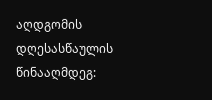აღდგომის დღესასწაულის წინააღმდეგ: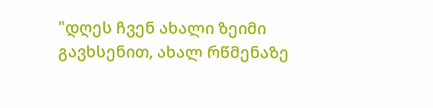"დღეს ჩვენ ახალი ზეიმი გავხსენით, ახალ რწმენაზე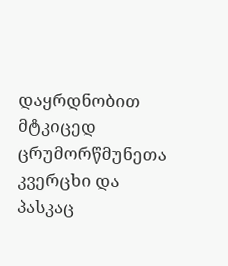დაყრდნობით მტკიცედ ცრუმორწმუნეთა კვერცხი და პასკაც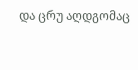და ცრუ აღდგომაც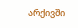არქივში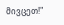მივცეთ!"